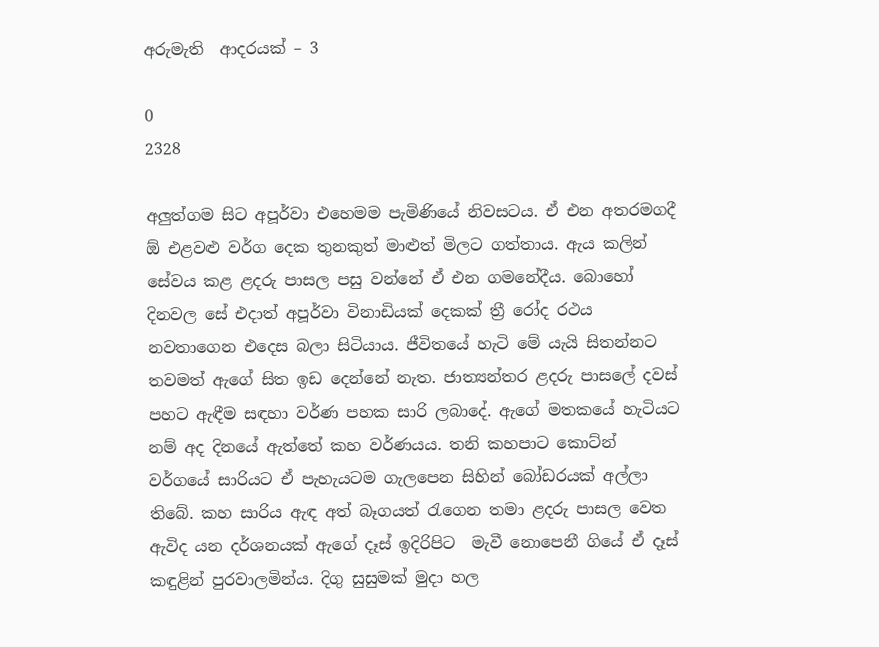අරුමැති  ආදරයක් – 3

0
2328

අලුත්ගම සිට අපූර්වා එහෙමම පැමිණියේ නිවසටය. ඒ එන අතරමගදී ඕ එළවළු වර්ග දෙක තුනකුත් මාළුත් මිලට ගත්තාය. ඇය කලින් සේවය කළ ළදරු පාසල පසු වන්නේ ඒ එන ගමනේදීය. බොහෝ දිනවල සේ එදාත් අපූර්වා විනාඩියක් දෙකක් ත්‍රී රෝද රථය නවතාගෙන එදෙස බලා සිටියාය. ජීවිතයේ හැටි මේ යැයි සිතන්නට තවමත් ඇගේ සිත ඉඩ දෙන්නේ නැත. ජාත්‍යන්තර ළදරු පාසලේ දවස් පහට ඇඳීම සඳහා වර්ණ පහක සාරි ලබාදේ. ඇගේ මතකයේ හැටියට නම් අද දිනයේ ඇත්තේ කහ වර්ණයය. තනි කහපාට කොට්න් වර්ගයේ සාරියට ඒ පැහැයටම ගැලපෙන සිහින් බෝඩරයක් අල්ලා තිබේ. කහ සාරිය ඇඳ අත් බෑගයත් රැගෙන තමා ළදරු පාසල වෙත ඇවිද යන දර්ශනයක් ඇගේ දෑස් ඉදිරිපිට  මැවී නොපෙනී ගියේ ඒ දෑස් කඳුළින් පුරවාලමින්ය. දිගු සුසුමක් මුදා හල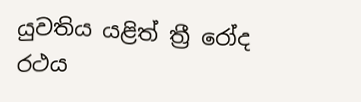යුවතිය යළිත් ත්‍රී රෝද රථය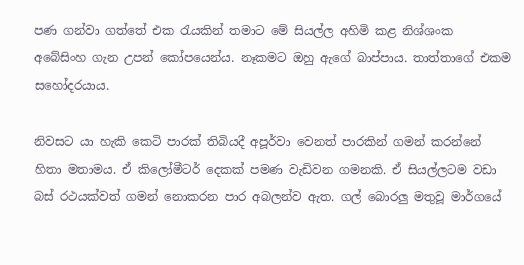පණ ගන්වා ගත්තේ එක රැයකින් තමාට මේ සියල්ල අහිමි කළ නිශ්ශංක  අබේසිංහ ගැන උපන් කෝපයෙන්ය. නෑකමට ඔහු ඇගේ බාප්පාය. තාත්තාගේ එකම සහෝදරයාය.

නිවසට යා හැකි කෙටි පාරක් තිබියදී අපූර්වා වෙනත් පාරකින් ගමන් කරන්නේ හිතා මතාමය. ඒ කිලෝමීටර් දෙකක් පමණ වැඩිවන ගමනකි. ඒ සියල්ලටම වඩා බස් රථයක්වත් ගමන් නොකරන පාර අබලන්ව ඇත. ගල් බොරලු මතුවූ මාර්ගයේ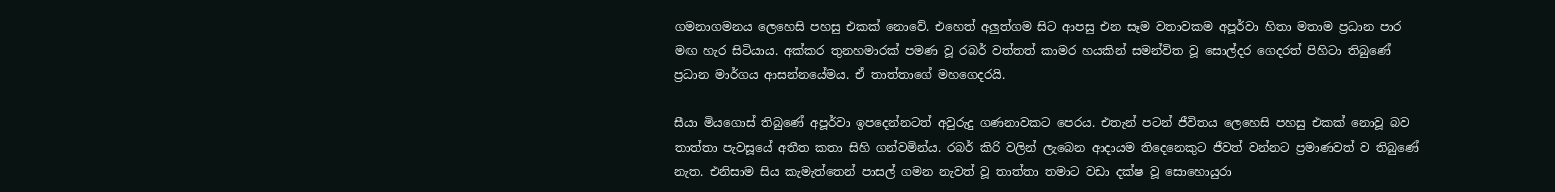ගමනාගමනය ලෙහෙසි පහසු එකක් නොවේ. එහෙත් අලුත්ගම සිට ආපසු එන සෑම වතාවකම අපූර්වා හිතා මතාම ප්‍රධාන පාර මඟ හැර සිටියාය. අක්කර තුනහමාරක් පමණ වූ රබර් වත්තත් කාමර හයකින් සමන්විත වූ සොල්දර ගෙදරත් පිහිටා තිබුණේ ප්‍රධාන මාර්ගය ආසන්නයේමය. ඒ තාත්තාගේ මහගෙදරයි.

සීයා මියගොස් තිබුණේ අපූර්වා ඉපදෙන්නටත් අවුරුදු ගණනාවකට පෙරය. එතැන් පටන් ජීවිතය ලෙහෙසි පහසු එකක් නොවූ බව තාත්තා පැවසූයේ අතීත කතා සිහි ගන්වමින්ය. රබර් කිරි වලින් ලැබෙන ආදායම තිදෙනෙකුට ජීවත් වන්නට ප්‍රමාණවත් ව තිබුණේ නැත. එනිසාම සිය කැමැත්තෙන් පාසල් ගමන නැවත් වූ තාත්තා තමාට වඩා දක්ෂ වූ සොහොයුරා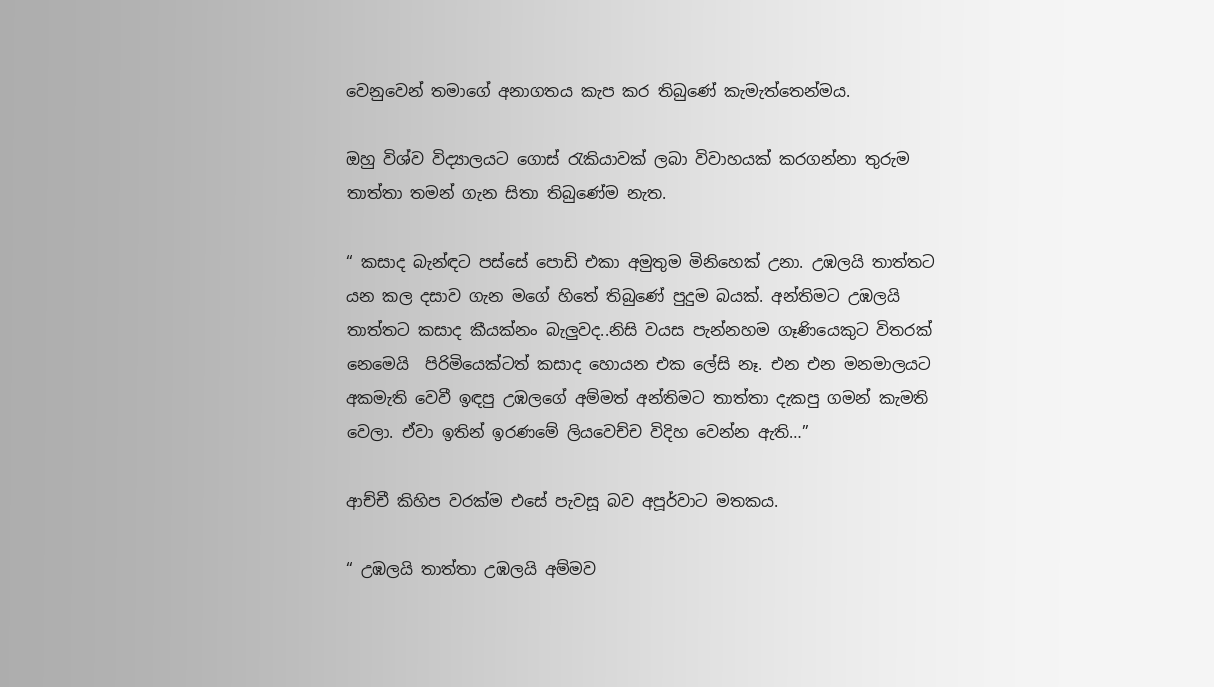වෙනුවෙන් තමාගේ අනාගතය කැප කර තිබුණේ කැමැත්තෙන්මය.

ඔහු විශ්ව විද්‍යාලයට ගොස් රැකියාවක් ලබා විවාහයක් කරගන්නා තුරුම තාත්තා තමන් ගැන සිතා තිබුණේම නැත.

“ කසාද බැන්ඳට පස්සේ පොඩි එකා අමුතුම මිනිහෙක් උනා. උඹලයි තාත්තට යන කල දසාව ගැන මගේ හිතේ තිබුණේ පුදුම බයක්. අන්තිමට උඹලයි තාත්තට කසාද කීයක්නං බැලුවද..නිසි වයස පැන්නහම ගෑණියෙකුට විතරක් නෙමෙයි  පිරිමියෙක්ටත් කසාද හොයන එක ලේසි නෑ. එන එන මනමාලයට අකමැති වෙවී ඉඳපු උඹලගේ අම්මත් අන්තිමට තාත්තා දැකපු ගමන් කැමති වෙලා. ඒවා ඉතින් ඉරණමේ ලියවෙච්ච විදිහ වෙන්න ඇති…”

ආච්චී කිහිප වරක්ම එසේ පැවසූ බව අපූර්වාට මතකය.

“ උඹලයි තාත්තා උඹලයි අම්මව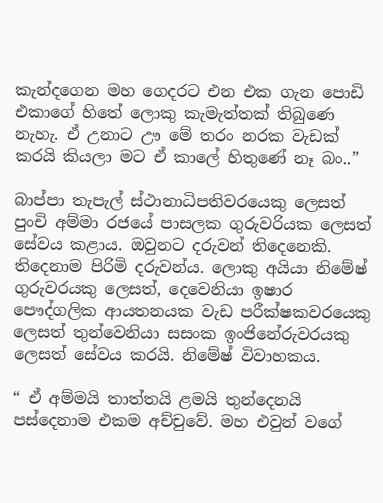කැන්දගෙන මහ ගෙදරට එන එක ගැන පොඩි එකාගේ හිතේ ලොකු කැමැත්තක් තිබුණෙ නැහැ. ඒ උනාට ඌ මේ තරං නරක වැඩක් කරයි කියලා මට ඒ කාලේ හිතුණේ නෑ බං..”

බාප්පා තැපැල් ස්ථානාධිපතිවරයෙකු ලෙසත්  පුංචි අම්මා රජයේ පාසලක ගුරුවරියක ලෙසත් සේවය කළාය. ඔවුනට දරුවන් තිදෙනෙකි. තිදෙනාම පිරිමි දරුවන්ය. ලොකු අයියා නිමේෂ් ගුරුවරයකු ලෙසත්, දෙවෙනියා ඉෂාර පෞද්ගලික ආයතනයක වැඩ පරීක්ෂකවරයෙකු ලෙසත් තුන්වෙනියා සසංක ඉංජිනේරුවරයකු ලෙසත් සේවය කරයි. නිමේෂ් විවාහකය.

“ ඒ අම්මයි තාත්තයි ළමයි තුන්දෙනයි පස්දෙනාම එකම අච්චුවේ. මහ එවුන් වගේ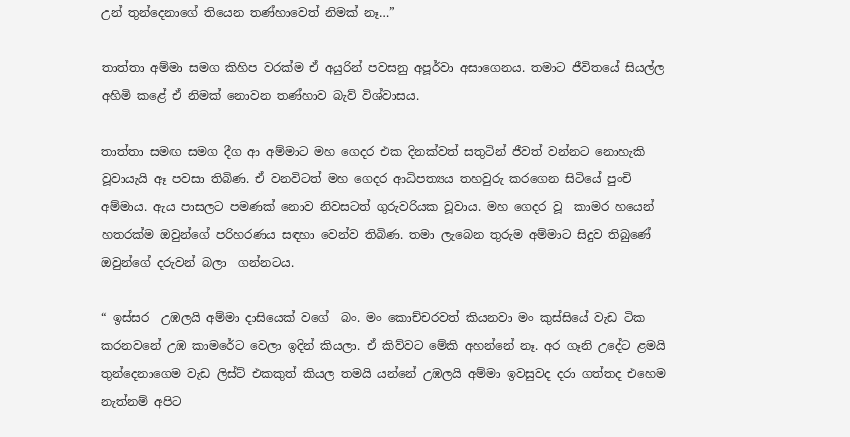උන් තුන්දෙනාගේ තියෙන තණ්හාවෙත් නිමක් නෑ…”

තාත්තා අම්මා සමග කිහිප වරක්ම ඒ අයුරින් පවසනු අපූර්වා අසාගෙනය. තමාට ජීවිතයේ සියල්ල අහිමි කළේ ඒ නිමක් නොවන තණ්හාව බැව් විශ්වාසය.

තාත්තා සමඟ සමග දීග ආ අම්මාට මහ ගෙදර එක දිනක්වත් සතුටින් ජීවත් වන්නට නොහැකි වූවායැයි ඈ පවසා තිබිණ. ඒ වනවිටත් මහ ගෙදර ආධිපත්‍යය තහවුරු කරගෙන සිටියේ පුංචි අම්මාය. ඇය පාසලට පමණක් නොව නිවසටත් ගුරුවරියක වූවාය. මහ ගෙදර වූ  කාමර හයෙන් හතරක්ම ඔවුන්ගේ පරිහරණය සඳහා වෙන්ව තිබිණ. තමා ලැබෙන තුරුම අම්මාට සිදුව තිබුණේ ඔවුන්ගේ දරුවන් බලා  ගන්නටය.

“ ඉස්සර  උඹලයි අම්මා දාසියෙක් වගේ  බං. මං කොච්චරවත් කියනවා මං කුස්සියේ වැඩ ටික කරනවනේ උඹ කාමරේට වෙලා ඉදින් කියලා. ඒ කිව්වට මේකි අහන්නේ නෑ. අර ගෑනි උදේට ළමයි තුන්දෙනාගෙම වැඩ ලිස්ට් එකකුත් කියල තමයි යන්නේ උඹලයි අම්මා ඉවසුවද දරා ගත්තද එහෙම නැත්නම් අපිට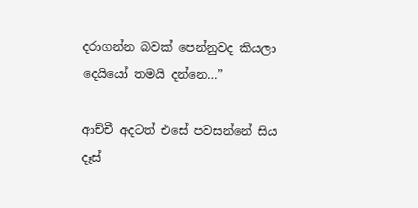දරාගන්න බවක් පෙන්නුවද කියලා දෙයියෝ තමයි දන්නෙ…”

ආච්චී අදටත් එසේ පවසන්නේ සිය දෑස්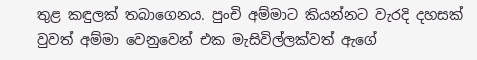තුළ කඳුලක් තබාගෙනය. පුංචි අම්මාට කියන්නට වැරදි දහසක් වුවත් අම්මා වෙනුවෙන් එක මැසිවිල්ලක්වත් ඇගේ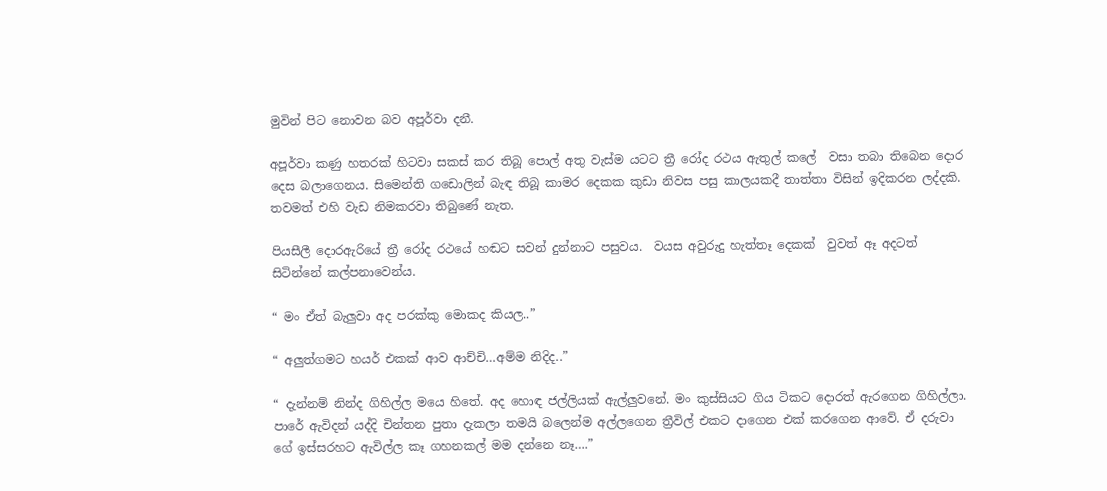මුවින් පිට නොවන බව අපූර්වා දනී.

අපූර්වා කණු හතරක් හිටවා සකස් කර තිබූ පොල් අතු වැස්ම යටට ත්‍රී රෝද රථය ඇතුල් කලේ  වසා තබා තිබෙන දොර දෙස බලාගෙනය. සිමෙන්ති ගඩොලින් බැඳ තිබූ කාමර දෙකක කුඩා නිවස පසු කාලයකදී තාත්තා විසින් ඉදිකරන ලද්දකි. තවමත් එහි වැඩ නිමකරවා තිබුණේ නැත.

පියසීලී දොරඇරියේ ත්‍රී රෝද රථයේ හඬට සවන් දුන්නාට පසුවය.  වයස අවුරුදු හැත්තෑ දෙකක්  වුවත් ඈ අදටත් සිටින්නේ කල්පනාවෙන්ය.

“ මං ඒත් බැලුවා අද පරක්කු මොකද කියල..”

“ අලුත්ගමට හයර් එකක් ආව ආච්චි…අම්ම නිදිද..”

“ දැන්නම් නින්ද ගිහිල්ල මයෙ හිතේ. අද හොඳ ජල්ලියක් ඇල්ලුවනේ. මං කුස්සියට ගිය ටිකට දොරත් ඇරගෙන ගිහිල්ලා. පාරේ ඇවිදන් යද්දි චින්තන පුතා දැකලා තමයි බලෙන්ම අල්ලගෙන ත්‍රීවිල් එකට දාගෙන එක් කරගෙන ආවේ. ඒ දරුවා ගේ ඉස්සරහට ඇවිල්ල කෑ ගහනකල් මම දන්නෙ නෑ….”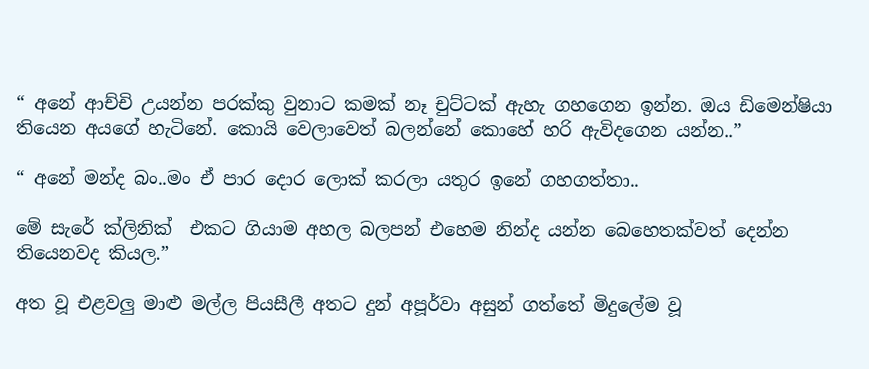“ අනේ ආච්චි උයන්න පරක්කු වුනාට කමක් නෑ චුට්ටක් ඇහැ ගහගෙන ඉන්න. ඔය ඩිමෙන්ෂියා තියෙන අයගේ හැටිනේ. කොයි වෙලාවෙත් බලන්නේ කොහේ හරි ඇවිදගෙන යන්න..”

“ අනේ මන්ද බං..මං ඒ පාර දොර ලොක් කරලා යතුර ඉනේ ගහගත්තා..

මේ සැරේ ක්ලිනික්  එකට ගියාම අහල බලපන් එහෙම නින්ද යන්න බෙහෙතක්වත් දෙන්න තියෙනවද කියල.”

අත වූ එළවලු මාළු මල්ල පියසීලී අතට දුන් අපූර්වා අසුන් ගත්තේ මිදුලේම වූ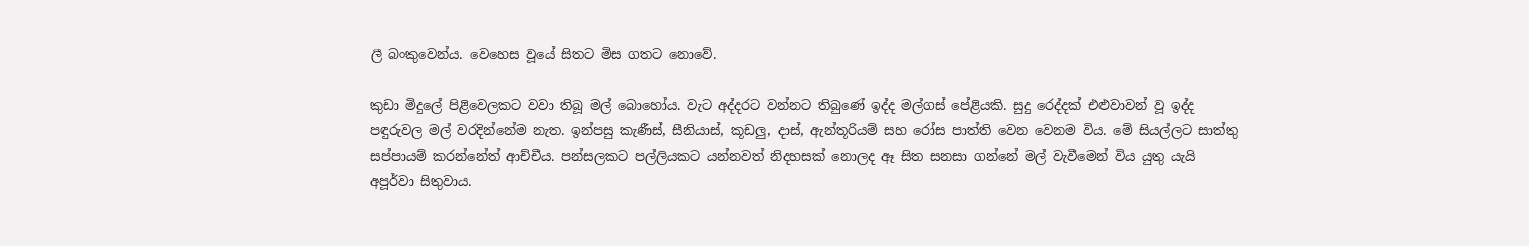ලී බංකුවෙන්ය. වෙහෙස වූයේ සිතට මිස ගතට නොවේ.

කුඩා මිදුලේ පිළිවෙලකට වවා තිබූ මල් බොහෝය. වැට අද්දරට වන්නට තිබුණේ ඉද්ද මල්ගස් පේළියකි. සුදු රෙද්දක් එළුවාවන් වූ ඉද්ද  පඳුරුවල මල් වරදින්නේම නැත. ඉන්පසු කැණීස්, සීනියාස්, කූඩලු, දාස්, ඇන්තූරියම් සහ රෝස පාත්ති වෙන වෙනම විය. මේ සියල්ලට සාත්තු සප්පායම් කරන්නේත් ආච්චීය. පන්සලකට පල්ලියකට යන්නවත් නිදහසක් නොලද ඈ සිත සනසා ගන්නේ මල් වැවීමෙන් විය යුතු යැයි අපූර්වා සිතුවාය.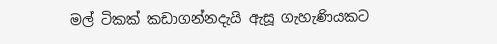මල් ටිකක් කඩාගන්නදැයි ඇසූ ගැහැණියකට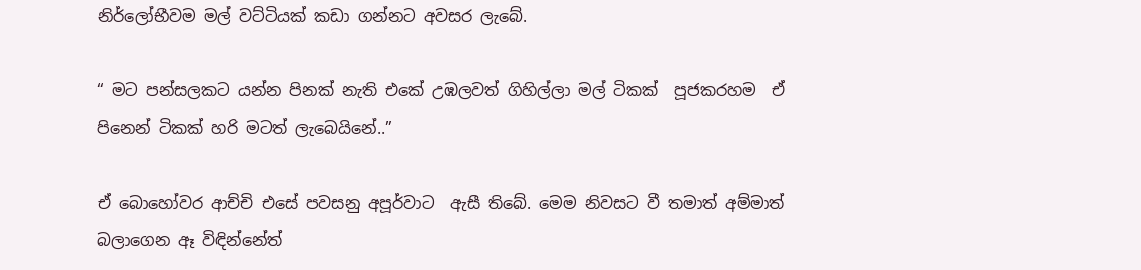නිර්ලෝභීවම මල් වට්ටියක් කඩා ගන්නට අවසර ලැබේ.

“ මට පන්සලකට යන්න පිනක් නැති එකේ උඹලවත් ගිහිල්ලා මල් ටිකක්  පූජකරහම  ඒ පිනෙන් ටිකක් හරි මටත් ලැබෙයිනේ..”

ඒ බොහෝවර ආච්චි එසේ පවසනු අපූර්වාට  ඇසී තිබේ. මෙම නිවසට වී තමාත් අම්මාත් බලාගෙන ඈ විඳින්නේත්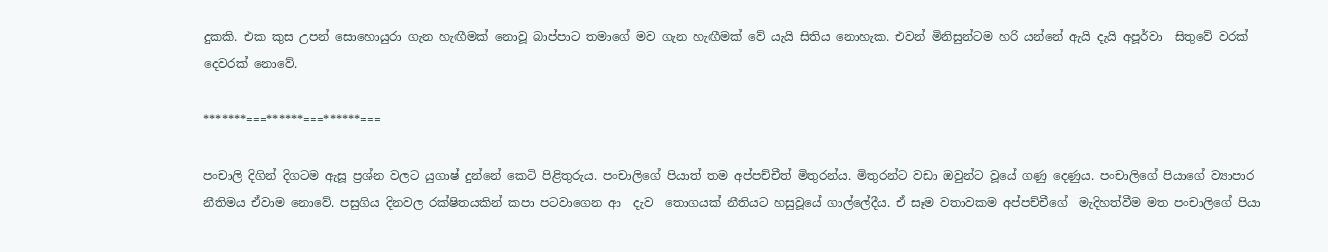දුකකි. එක කුස උපන් සොහොයුරා ගැන හැඟීමක් නොවූ බාප්පාට තමාගේ මව ගැන හැඟීමක් වේ යැයි සිතිය නොහැක. එවන් මිනිසුන්ටම හරි යන්නේ ඇයි දැයි අපූර්වා  සිතුවේ වරක් දෙවරක් නොවේ.

*******===******===******===

පංචාලි දිගින් දිගටම ඇසූ ප්‍රශ්න වලට යුගාෂ් දුන්නේ කෙටි පිළිතුරුය. පංචාලිගේ පියාත් තම අප්පච්චීත් මිතුරන්ය. මිතුරන්ට වඩා ඔවුන්ට වූයේ ගණු දෙණුය. පංචාලිගේ පියාගේ ව්‍යාපාර නීතිමය ඒවාම නොවේ. පසුගිය දිනවල රක්ෂිතයකින් කපා පටවාගෙන ආ  දැව  තොගයක් නීතියට හසුවූයේ ගාල්ලේදීය. ඒ සෑම වතාවකම අප්පච්චීගේ  මැදිහත්වීම මත පංචාලිගේ පියා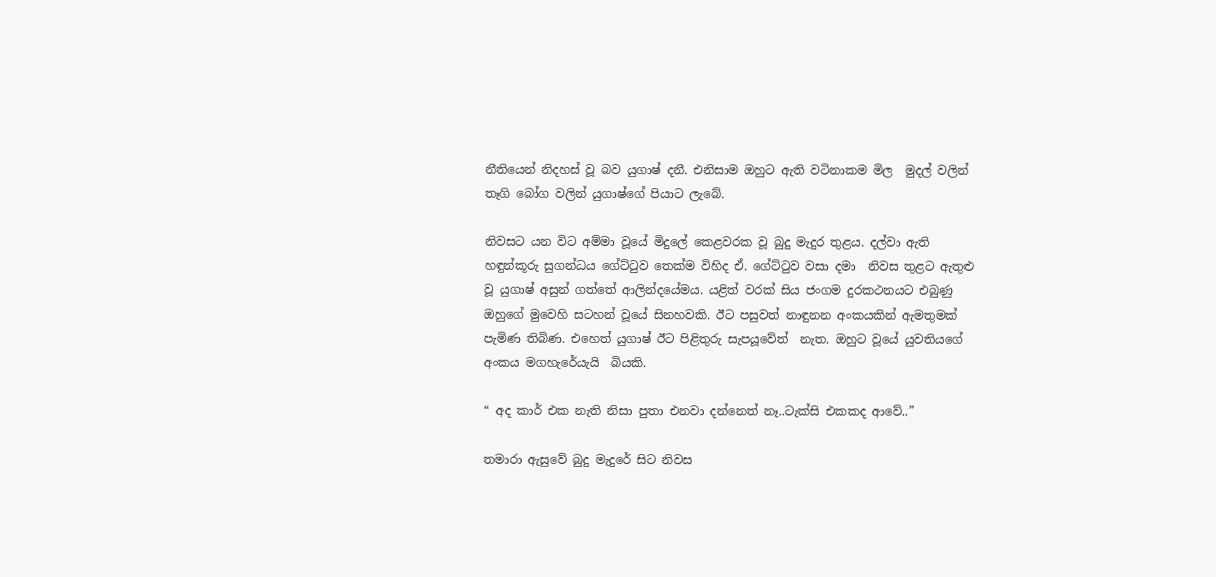නීතියෙන් නිදහස් වූ බව යුගාෂ් දනී. එනිසාම ඔහුට ඇති වටිනාකම මිල  මුදල් වලින් තෑගි බෝග වලින් යුගාෂ්ගේ පියාට ලැබේ.

නිවසට යන විට අම්මා වූයේ මිදුලේ කෙළවරක වූ බුදු මැදුර තුළය. දල්වා ඇති හඳුන්කූරු සුගන්ධය ගේට්ටුව තෙක්ම විහිද ඒ. ගේට්ටුව වසා දමා  නිවස තුළට ඇතුළු වූ යුගාෂ් අසුන් ගත්තේ ආලින්දයේමය. යළිත් වරක් සිය ජංගම දුරකථනයට එබුණු ඔහුගේ මුවෙහි සටහන් වූයේ සිනහවකි. ඊට පසුවත් නාඳුනන අංකයකින් ඇමතුමක් පැමිණ තිබිණ. එහෙත් යුගාෂ් ඊට පිළිතුරු සැපයූවේත්  නැත. ඔහුට වූයේ යුවතියගේ අංකය මගහැරේයැයි  බියකි.

“ අද කාර් එක නැති නිසා පුතා එනවා දන්නෙත් නෑ..ටැක්සි එකකද ආවේ..”

තමාරා ඇසුවේ බුදු මැදුරේ සිට නිවස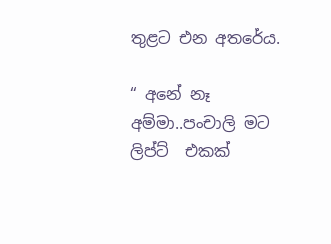තුළට එන අතරේය.

“ අනේ නෑ අම්මා..පංචාලි මට ලිප්ට්  එකක්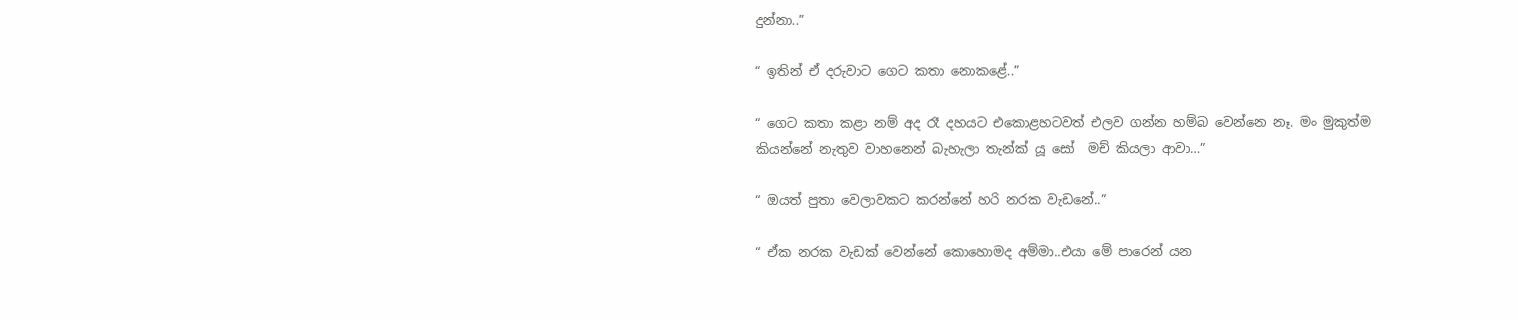දුන්නා..”

“ ඉතින් ඒ දරුවාට ගෙට කතා නොකළේ..”

“ ගෙට කතා කළා නම් අද රෑ දහයට එකොළහටවත් එලව ගන්න හම්බ වෙන්නෙ නෑ. මං මුකුත්ම කියන්නේ නැතුව වාහනෙන් බැහැලා තැන්ක් යූ සෝ  මච් කියලා ආවා…”

“ ඔයත් පුතා වෙලාවකට කරන්නේ හරි නරක වැඩනේ..”

“ ඒක නරක වැඩක් වෙන්නේ කොහොමද අම්මා..එයා මේ පාරෙන් යන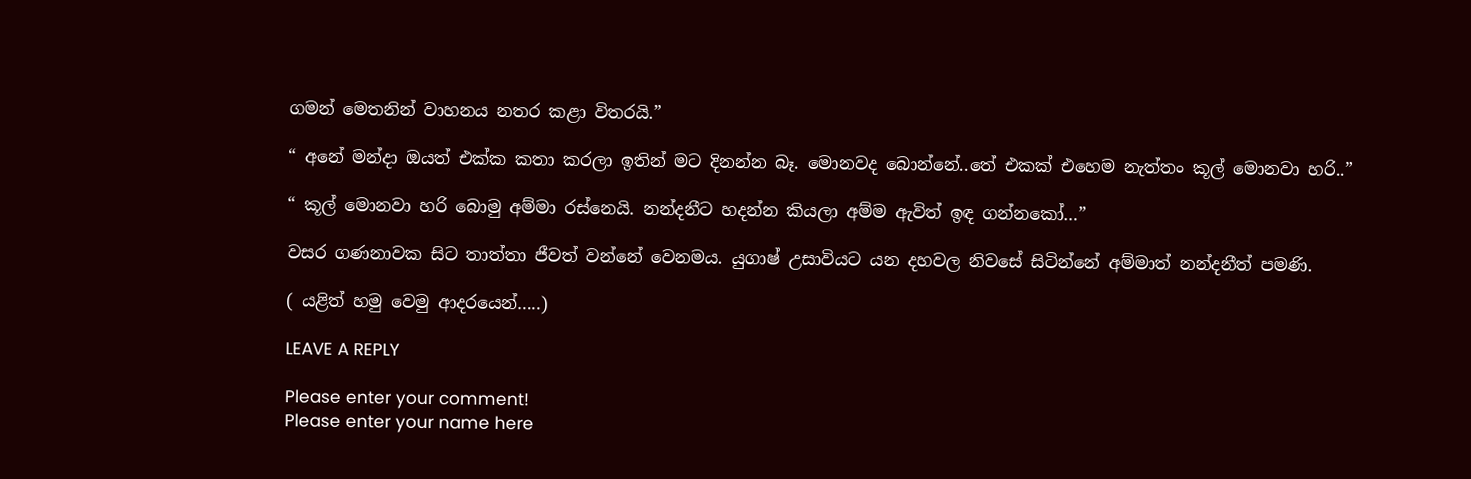ගමන් මෙතනින් වාහනය නතර කළා විතරයි.”

“ අනේ මන්දා ඔයත් එක්ක කතා කරලා ඉතින් මට දිනන්න බෑ. මොනවද බොන්නේ..තේ එකක් එහෙම නැත්තං කූල් මොනවා හරි..”

“ කූල් මොනවා හරි බොමු අම්මා රස්නෙයි. නන්දනීට හදන්න කියලා අම්ම ඇවිත් ඉඳ ගන්නකෝ…”

වසර ගණනාවක සිට තාත්තා ජීවත් වන්නේ වෙනමය. යුගාෂ් උසාවියට යන දහවල නිවසේ සිටින්නේ අම්මාත් නන්දනීත් පමණි.

( යළිත් හමු වෙමු ආදරයෙන්…..)

LEAVE A REPLY

Please enter your comment!
Please enter your name here